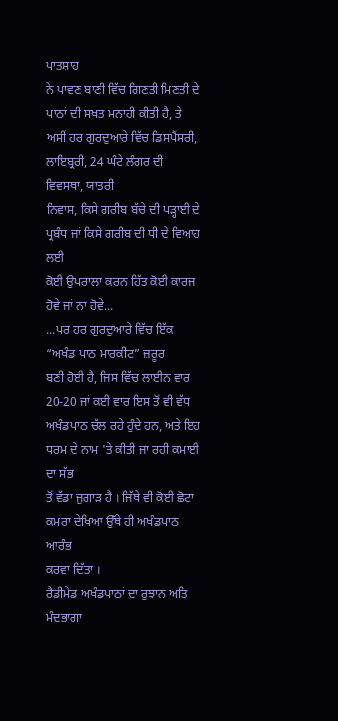ਪਾਤਸ਼ਾਹ
ਨੇ ਪਾਵਣ ਬਾਣੀ ਵਿੱਚ ਗਿਣਤੀ ਮਿਣਤੀ ਦੇ ਪਾਠਾਂ ਦੀ ਸਖਤ ਮਨਾਹੀ ਕੀਤੀ ਹੈ, ਤੇ
ਅਸੀਂ ਹਰ ਗੁਰਦੁਆਰੇ ਵਿੱਚ ਡਿਸਪੈਂਸਰੀ, ਲਾਇਬ੍ਰਰੀ, 24 ਘੰਟੇ ਲੰਗਰ ਦੀ ਵਿਵਸਥਾ, ਯਾਤਰੀ
ਨਿਵਾਸ, ਕਿਸੇ ਗਰੀਬ ਬੱਚੇ ਦੀ ਪੜ੍ਹਾਈ ਦੇ ਪ੍ਰਬੰਧ ਜਾਂ ਕਿਸੇ ਗਰੀਬ ਦੀ ਧੀ ਦੇ ਵਿਆਹ ਲਈ
ਕੋਈ ਉਪਰਾਲਾ ਕਰਨ ਹਿੱਤ ਕੋਈ ਕਾਰਜ ਹੋਵੇ ਜਾਂ ਨਾ ਹੋਵੇ...
...ਪਰ ਹਰ ਗੁਰਦੁਆਰੇ ਵਿੱਚ ਇੱਕ “ਅਖੰਡ ਪਾਠ ਮਾਰਕੀਟ” ਜ਼ਰੂਰ
ਬਣੀ ਹੋਈ ਹੈ, ਜਿਸ ਵਿੱਚ ਲਾਈਨ ਵਾਰ 20-20 ਜਾਂ ਕਈ ਵਾਰ ਇਸ ਤੋਂ ਵੀ ਵੱਧ
ਅਖੰਡਪਾਠ ਚੱਲ ਰਹੇ ਹੁੰਦੇ ਹਨ, ਅਤੇ ਇਹ ਧਰਮ ਦੇ ਨਾਮ 'ਤੇ ਕੀਤੀ ਜਾ ਰਹੀ ਕਮਾਈ ਦਾ ਸੱਭ
ਤੋਂ ਵੱਡਾ ਜੁਗਾੜ ਹੈ । ਜਿੱਥੇ ਵੀ ਕੋਈ ਛੋਟਾ ਕਮਰਾ ਦੇਖਿਆ ਉੱਥੇ ਹੀ ਅਖੰਡਪਾਠ ਆਰੰਭ
ਕਰਵਾ ਦਿੱਤਾ ।
ਰੈਡੀਮੇਡ ਅਖੰਡਪਾਠਾਂ ਦਾ ਰੁਝਾਨ ਅਤਿ ਮੰਦਭਾਗਾ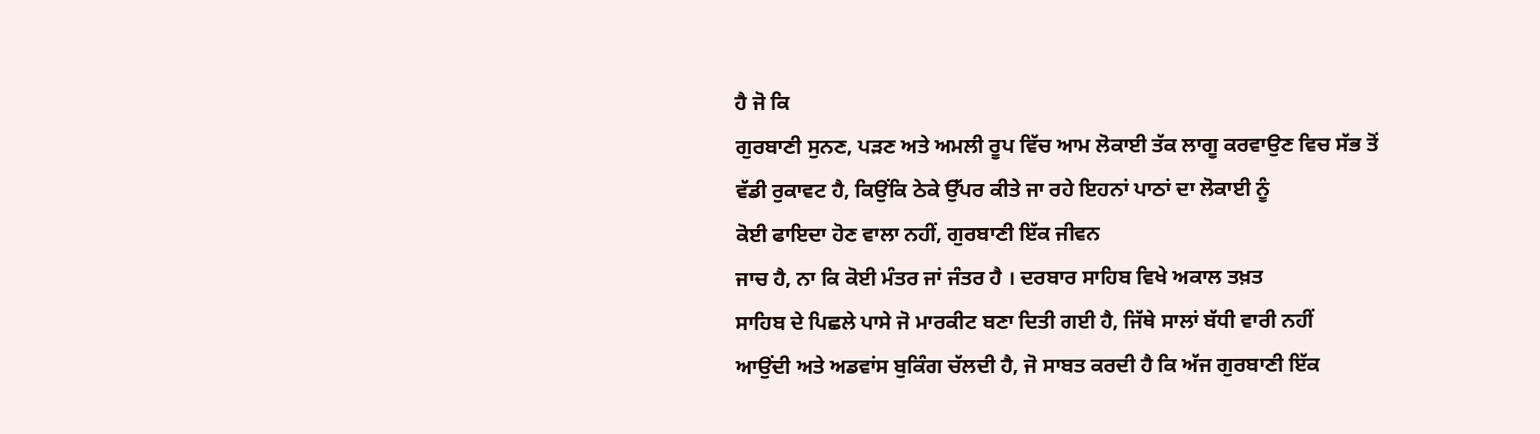ਹੈ ਜੋ ਕਿ
ਗੁਰਬਾਣੀ ਸੁਨਣ, ਪੜਣ ਅਤੇ ਅਮਲੀ ਰੂਪ ਵਿੱਚ ਆਮ ਲੋਕਾਈ ਤੱਕ ਲਾਗੂ ਕਰਵਾਉਣ ਵਿਚ ਸੱਭ ਤੋਂ
ਵੱਡੀ ਰੁਕਾਵਟ ਹੈ, ਕਿਉਂਕਿ ਠੇਕੇ ਉੱਪਰ ਕੀਤੇ ਜਾ ਰਹੇ ਇਹਨਾਂ ਪਾਠਾਂ ਦਾ ਲੋਕਾਈ ਨੂੰ
ਕੋਈ ਫਾਇਦਾ ਹੋਣ ਵਾਲਾ ਨਹੀਂ, ਗੁਰਬਾਣੀ ਇੱਕ ਜੀਵਨ
ਜਾਚ ਹੈ, ਨਾ ਕਿ ਕੋਈ ਮੰਤਰ ਜਾਂ ਜੰਤਰ ਹੈ । ਦਰਬਾਰ ਸਾਹਿਬ ਵਿਖੇ ਅਕਾਲ ਤਖ਼ਤ
ਸਾਹਿਬ ਦੇ ਪਿਛਲੇ ਪਾਸੇ ਜੋ ਮਾਰਕੀਟ ਬਣਾ ਦਿਤੀ ਗਈ ਹੈ, ਜਿੱਥੇ ਸਾਲਾਂ ਬੱਧੀ ਵਾਰੀ ਨਹੀਂ
ਆਉਂਦੀ ਅਤੇ ਅਡਵਾਂਸ ਬੁਕਿੰਗ ਚੱਲਦੀ ਹੈ, ਜੋ ਸਾਬਤ ਕਰਦੀ ਹੈ ਕਿ ਅੱਜ ਗੁਰਬਾਣੀ ਇੱਕ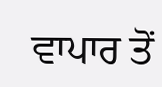ਵਾਪਾਰ ਤੋਂ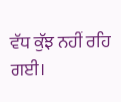ਵੱਧ ਕੁੱਝ ਨਹੀਂ ਰਹਿ ਗਈ।